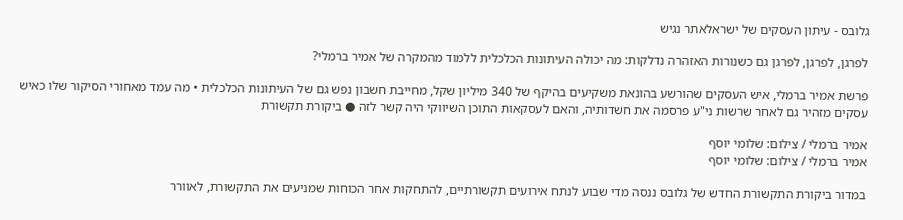גלובס - עיתון העסקים של ישראלאתר נגיש

לפרגן, לפרגן, לפרגן גם כשנורות האזהרה נדלקות: מה יכולה העיתונות הכלכלית ללמוד מהמקרה של אמיר ברמלי?

פרשת אמיר ברמלי, איש העסקים שהורשע בהונאת משקיעים בהיקף של 340 מיליון שקל, מחייבת חשבון נפש גם של העיתונות הכלכלית • מה עמד מאחורי הסיקור שלו כאיש עסקים מזהיר גם לאחר שרשות ני"ע פרסמה את חשדותיה, והאם לעסקאות התוכן השיווקי היה קשר לזה ● ביקורת תקשורת

אמיר ברמלי / צילום: שלומי יוסף
אמיר ברמלי / צילום: שלומי יוסף

במדור ביקורת התקשורת החדש של גלובס ננסה מדי שבוע לנתח אירועים תקשורתיים, להתחקות אחר הכוחות שמניעים את התקשורת, לאוורר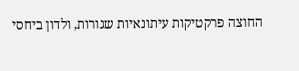החוצה פרקטיקות עיתונאיות שגורות, ולדון ביחסי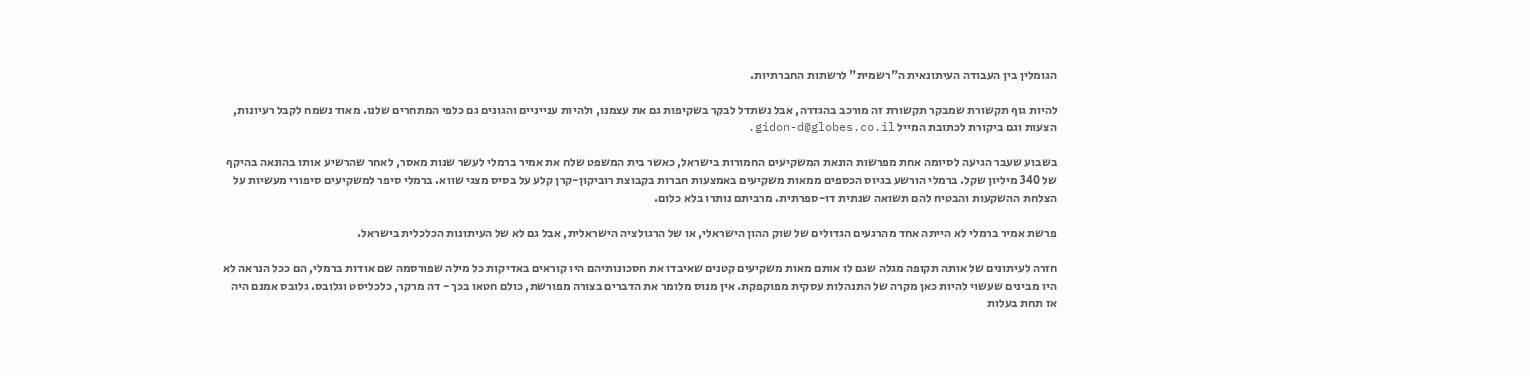הגומלין בין העבודה העיתונאית ה"רשמית" לרשתות החברתיות.

להיות גוף תקשורת שמבקר תקשורת זה מורכב בהגדרה, אבל נשתדל לבקר בשקיפות גם את עצמנו, ולהיות ענייניים והגונים גם כלפי המתחרים שלנו. מאוד נשמח לקבל רעיונות, הצעות וגם ביקורת לכתובת המייל gidon-d@globes.co.il.

בשבוע שעבר הגיעה לסיומה אחת מפרשות הונאת המשקיעים החמורות בישראל, כאשר בית המשפט שלח את אמיר ברמלי לעשר שנות מאסר, לאחר שהרשיע אותו בהונאה בהיקף של 340 מיליון שקל. ברמלי הורשע בגיוס הכספים ממאות משקיעים באמצעות חברות בקבוצת רוביקון-קרן קלע על בסיס מצגי שווא. ברמלי סיפר למשקיעים סיפורי מעשיות על הצלחת ההשקעות והבטיח להם תשואה שנתית דו-ספרתית. מרביתם נותרו בלא כלום.

פרשת אמיר ברמלי לא הייתה אחד מהרגעים הגדולים של שוק ההון הישראלי, או של הרגולציה הישראלית, אבל גם לא של העיתונות הכלכלית בישראל.

חזרה לעיתונים של אותה תקופה מגלה שגם לו אותם מאות משקיעים קטנים שאיבדו את חסכונותיהם היו קוראים באדיקות כל מילה שפורסמה שם אודות ברמלי, הם ככל הנראה לא היו מבינים שעשוי להיות כאן מקרה של התנהלות עסקית מפוקפקת. אין מנוס מלומר את הדברים בצורה מפורשת, כולם חטאו בכך - דה מרקר, כלכליסט וגלובס. גלובס אמנם היה אז תחת בעלות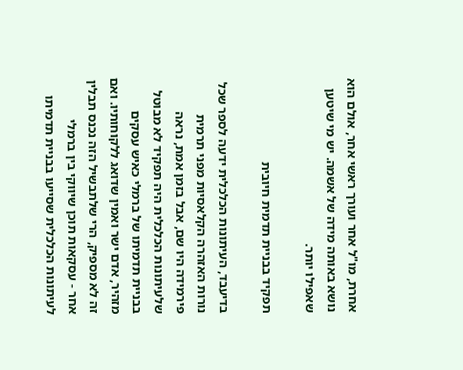אחרת, מו"ל אחר ועורך ראשי אחר, אולם הוא נושא באותה מידה של אשמה. יש מי שיטען שאפילו יותר.

תפקיד בבניית תדמית חיובית

בדיעבד, העיתונות הכלכלית ידעה לספר שכל נורות האזהרה הקלאסיות מפני תרמית פירמידה היו שם, אבל בזמן אמת, נראה שלעיתונות הכלכלית היה תפקיד לא מבוטל בבניית תדמיתו של ברמלי כאיש עסקים מזהיר, אדם ישר ואמין שדואג ללקוחותיו. ואם זה לא מספיק, הרי שלתבשיל הזה נכנס תבלין אחר - עסקאות תוכן שיווקי בין ברמלי לעיתונות הכלכלית שסייעו בבניית תדמיתו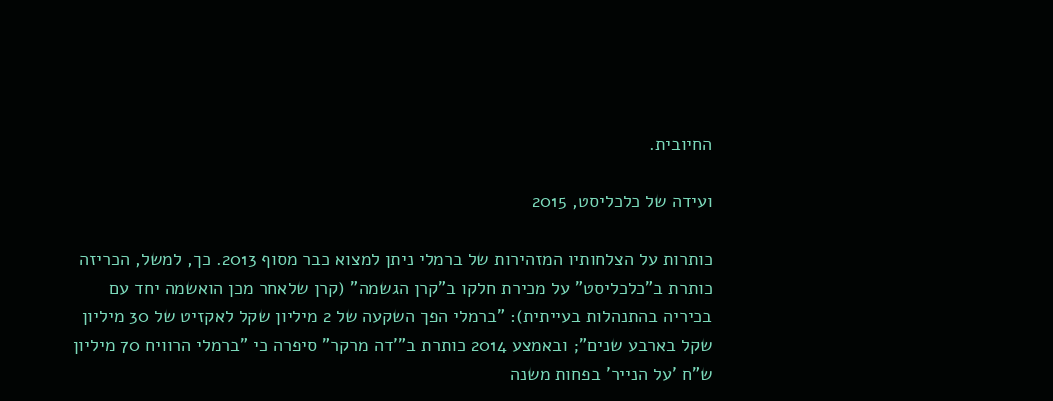החיובית.

ועידה של כלכליסט, 2015

כותרות על הצלחותיו המזהירות של ברמלי ניתן למצוא כבר מסוף 2013. כך, למשל, הכריזה כותרת ב"כלכליסט" על מכירת חלקו ב"קרן הגשמה" (קרן שלאחר מכן הואשמה יחד עם בכיריה בהתנהלות בעייתית): "ברמלי הפך השקעה של 2 מיליון שקל לאקזיט של 30 מיליון שקל בארבע שנים"; ובאמצע 2014 כותרת ב"'דה מרקר" סיפרה כי "ברמלי הרוויח 70 מיליון ש"ח 'על הנייר' בפחות משנה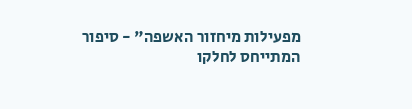מפעילות מיחזור האשפה" - סיפור המתייחס לחלקו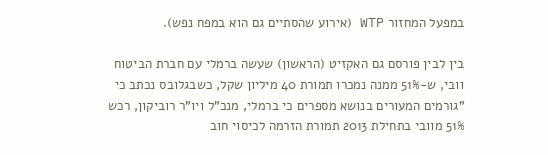במפעל המחזור WTP (אירוע שהסתיים גם הוא במפח נפש).

בין לבין פורסם גם האקזיט (הראשון) שעשה ברמלי עם חברת הביטוח וובי, ש-51% ממנה נמכרו תמורת 40 מיליון שקל, כשבגלובס נכתב כי "גורמים המעורים בנושא מספרים כי ברמלי, מנכ"ל ויו"ר רוביקון, רכש 51% מוובי בתחילת 2013 תמורת הזרמה לכיסוי חוב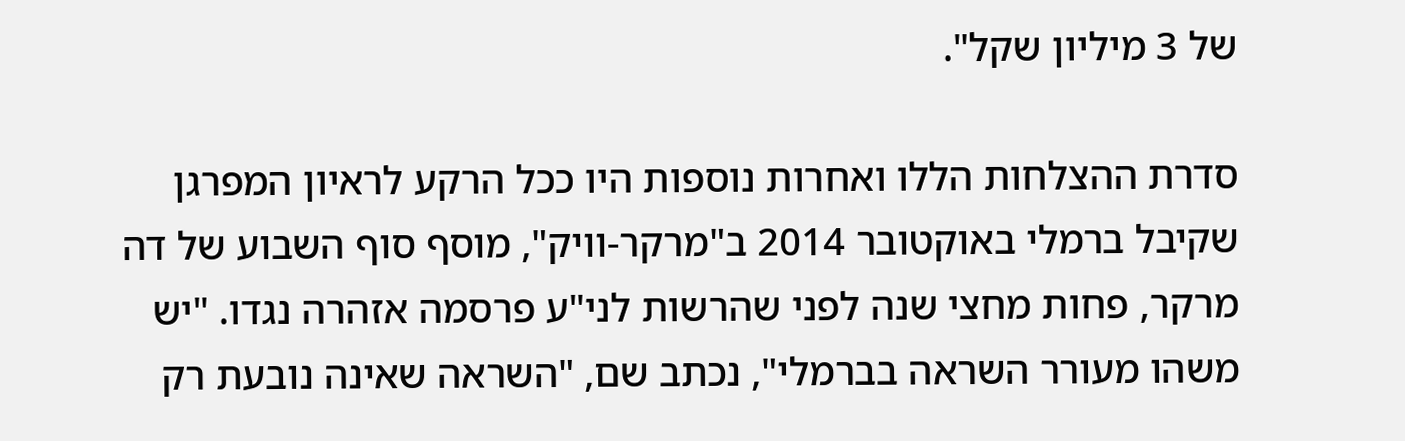של 3 מיליון שקל".

סדרת ההצלחות הללו ואחרות נוספות היו ככל הרקע לראיון המפרגן שקיבל ברמלי באוקטובר 2014 ב"מרקר-וויק", מוסף סוף השבוע של דה מרקר, פחות מחצי שנה לפני שהרשות לני"ע פרסמה אזהרה נגדו. "יש משהו מעורר השראה בברמלי", נכתב שם, "השראה שאינה נובעת רק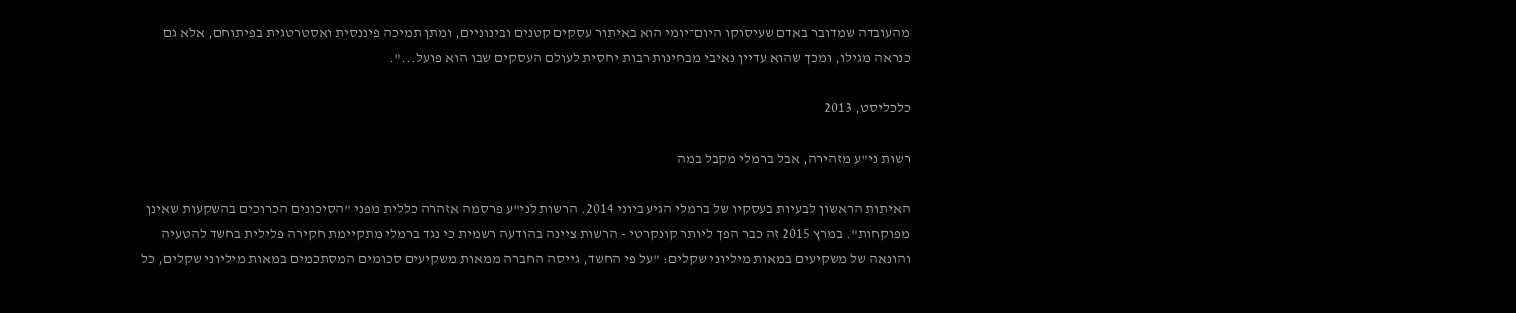מהעובדה שמדובר באדם שעיסוקו היום־יומי הוא באיתור עסקים קטנים ובינוניים, ומתן תמיכה פיננסית ואסטרטגית בפיתוחם, אלא גם כנראה מגילו, ומכך שהוא עדיין נאיבי מבחינות רבות יחסית לעולם העסקים שבו הוא פועל...".

כלכליסט, 2013

רשות ני"ע מזהירה, אבל ברמלי מקבל במה

האיתות הראשון לבעיות בעסקיו של ברמלי הגיע ביוני 2014. הרשות לני"ע פרסמה אזהרה כללית מפני "הסיכונים הכרוכים בהשקעות שאינן מפוקחות". במרץ 2015 זה כבר הפך ליותר קונקרטי - הרשות ציינה בהודעה רשמית כי נגד ברמלי מתקיימת חקירה פלילית בחשד להטעיה והונאה של משקיעים במאות מיליוני שקלים: "על פי החשד, גייסה החברה ממאות משקיעים סכומים המסתכמים במאות מיליוני שקלים, כל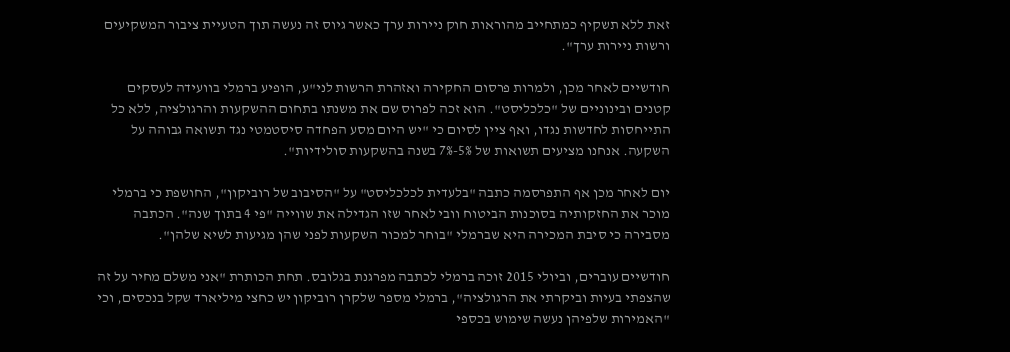זאת ללא תשקיף כמתחייב מהוראות חוק ניירות ערך כאשר גיוס זה נעשה תוך הטעיית ציבור המשקיעים ורשות ניירות ערך".

חודשיים לאחר מכן, ולמרות פרסום החקירה ואזהרת הרשות לני"ע, הופיע ברמלי בוועידה לעסקים קטנים ובינוניים של "כלכליסט". הוא זכה לפרוס שם את משנתו בתחום ההשקעות והרגולציה, ללא כל התייחסות לחדשות נגדו, ואף ציין לסיום כי "יש היום מסע הפחדה סיסטמטי נגד תשואה גבוהה על השקעה. אנחנו מציעים תשואות של 5%-7% בשנה בהשקעות סולידיות".

יום לאחר מכן אף התפרסמה כתבה "בלעדית לכלכליסט" על "הסיבוב של רוביקון", החושפת כי ברמלי מוכר את החזקותיה בסוכנות הביטוח וובי לאחר שזו הגדילה את שווייה "פי 4 בתוך שנה". הכתבה מסבירה כי סיבת המכירה היא שברמלי "בוחר למכור השקעות לפני שהן מגיעות לשיא שלהן".

חודשיים עוברים, וביולי 2015 זוכה ברמלי לכתבה מפרגנת בגלובס. תחת הכותרת "אני משלם מחיר על זה שהצפתי בעיות וביקרתי את הרגולציה", ברמלי מספר שלקרן רוביקון יש כחצי מיליארד שקל בנכסים, וכי "האמירות שלפיהן נעשה שימוש בכספי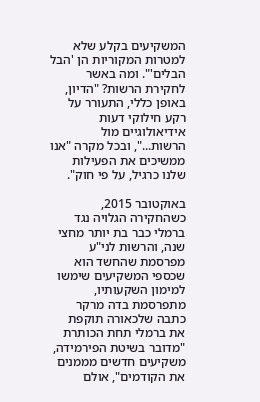המשקיעים בקלע שלא למטרות המקוריות הן 'הבל הבלים'". ומה באשר לחקירת הרשות? "הדיון, באופן כללי, התעורר על רקע חילוקי דעות אידיאולוגיים מול הרשות...", ובכל מקרה "אנו ממשיכים את הפעילות שלנו כרגיל, על פי חוק".

באוקטובר 2015, כשהחקירה הגלויה נגד ברמלי כבר בת יותר מחצי שנה, והרשות לני"ע מפרסמת שהחשד הוא שכספי המשקיעים שימשו למימון השקעותיו, מתפרסמת בדה מרקר כתבה שלכאורה תוקפת את ברמלי תחת הכותרת "מדובר בשיטת הפירמידה, משקיעים חדשים מממנים את הקודמים", אולם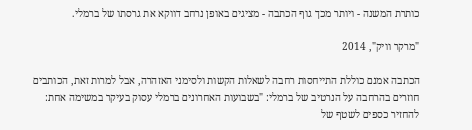כותרת המשנה - ויותר מכך גוף הכתבה - מציגים באופן נרחב דווקא את גרסתו של ברמלי.

"מרקר וויק", 2014

הכתבה אמנם כוללת התייחסות רחבה לשאלות הקשות ולסימני האזהרה, אבל למרות זאת, הכותבים חוזרים בהרחבה על הנרטיב של ברמלי: "בשבועות האחרונים ברמלי עסוק בעיקר במשימה אחת: להחזיר כספים לשטף של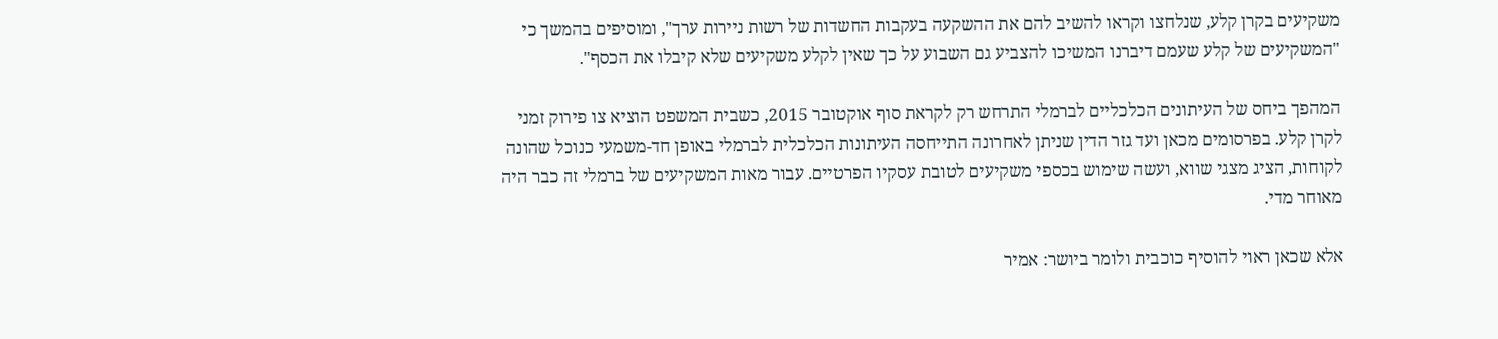משקיעים בקרן קלע, שנלחצו וקראו להשיב להם את ההשקעה בעקבות החשדות של רשות ניירות ערך", ומוסיפים בהמשך כי "המשקיעים של קלע שעמם דיברנו המשיכו להצביע גם השבוע על כך שאין לקלע משקיעים שלא קיבלו את הכסף".

המהפך ביחס של העיתונים הכלכליים לברמלי התרחש רק לקראת סוף אוקטובר 2015, כשבית המשפט הוציא צו פירוק זמני לקרן קלע. בפרסומים מכאן ועד גזר הדין שניתן לאחרונה התייחסה העיתונות הכלכלית לברמלי באופן חד-משמעי כנוכל שהונה לקוחות, הציג מצגי שווא, ועשה שימוש בכספי משקיעים לטובת עסקיו הפרטיים. עבור מאות המשקיעים של ברמלי זה כבר היה מאוחר מדי.

אלא שכאן ראוי להוסיף כוכבית ולומר ביושר: אמיר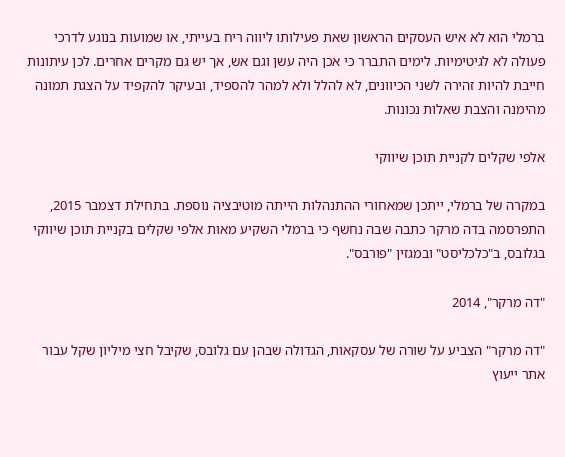ברמלי הוא לא איש העסקים הראשון שאת פעילותו ליווה ריח בעייתי, או שמועות בנוגע לדרכי פעולה לא לגיטימיות. לימים התברר כי אכן היה עשן וגם אש, אך יש גם מקרים אחרים. לכן עיתונות חייבת להיות זהירה לשני הכיוונים, לא להלל ולא למהר להספיד, ובעיקר להקפיד על הצגת תמונה מהימנה והצבת שאלות נכונות.

אלפי שקלים לקניית תוכן שיווקי

במקרה של ברמלי, ייתכן שמאחורי ההתנהלות הייתה מוטיבציה נוספת. בתחילת דצמבר 2015, התפרסמה בדה מרקר כתבה שבה נחשף כי ברמלי השקיע מאות אלפי שקלים בקניית תוכן שיווקי בגלובס, ב"כלכליסט" ובמגזין "פורבס".

"דה מרקר", 2014

"דה מרקר" הצביע על שורה של עסקאות, הגדולה שבהן עם גלובס, שקיבל חצי מיליון שקל עבור אתר ייעוץ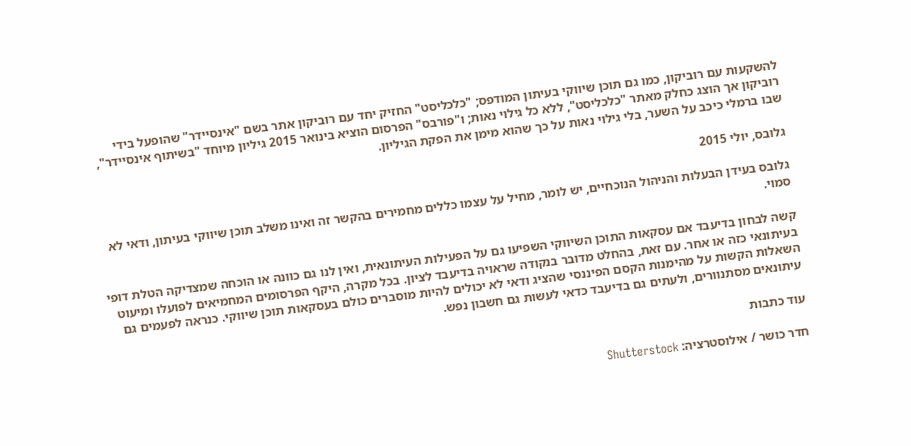להשקעות עם רוביקון, כמו גם תוכן שיווקי בעיתון המודפס; "כלכליסט" החזיק יחד עם רוביקון אתר בשם "אינסיידר" שהופעל בידי רוביקון אך הוצג כחלק מאתר "כלכליסט", ללא כל גילוי נאות; ו"פורבס" הפרסום הוציא בינואר 2015 גיליון מיוחד "בשיתוף אינסיידר", שבו ברמלי כיכב על השער, בלי גילוי נאות על כך שהוא מימן את הפקת הגיליון.

גלובס, יולי 2015

גלובס בעידן הבעלות והניהול הנוכחיים, יש לומר, מחיל על עצמו כללים מחמירים בהקשר זה ואינו משלב תוכן שיווקי בעיתון, ודאי לא סמוי.

קשה לבחון בדיעבד אם עסקאות התוכן השיווקי השפיעו גם על הפעילות העיתונאית, ואין לנו גם כוונה או הוכחה שמצדיקה הטלת דופי בעיתונאי כזה או אחר. עם זאת, בהחלט מדובר בנקודה שראויה בדיעבד לציון. בכל מקרה, היקף הפרסומים המחמיאים לפועלו ומיעוט השאלות הקשות על מהימנות הקסם הפיננסי שהציג ודאי לא יכולים להיות מוסברים כולם בעסקאות תוכן שיווקי. כנראה לפעמים גם עיתונאים מסתנוורים, ולעתים גם בדיעבד כדאי לעשות גם חשבון נפש.

עוד כתבות

חדר כושר / אילוסטרציה: Shutterstock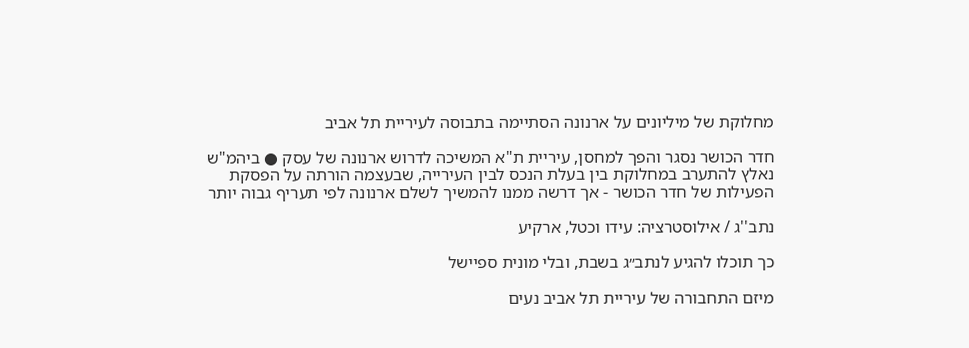מחלוקת של מיליונים על ארנונה הסתיימה בתבוסה לעיריית תל אביב

חדר הכושר נסגר והפך למחסן, עיריית ת"א המשיכה לדרוש ארנונה של עסק ● ביהמ"ש נאלץ להתערב במחלוקת בין בעלת הנכס לבין העירייה, שבעצמה הורתה על הפסקת הפעילות של חדר הכושר - אך דרשה ממנו להמשיך לשלם ארנונה לפי תעריף גבוה יותר

נתב''ג / אילוסטרציה: עידו וכטל, ארקיע

כך תוכלו להגיע לנתב״ג בשבת, ובלי מונית ספיישל

מיזם התחבורה של עיריית תל אביב נעים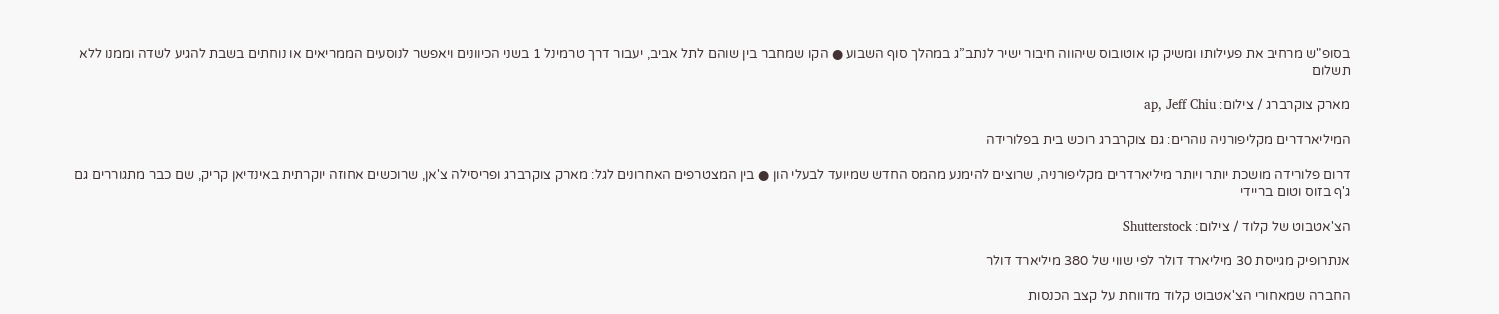בסופ"ש מרחיב את פעילותו ומשיק קו אוטובוס שיהווה חיבור ישיר לנתב”ג במהלך סוף השבוע ● הקו שמחבר בין שוהם לתל אביב, יעבור דרך טרמינל 1 בשני הכיוונים ויאפשר לנוסעים הממריאים או נוחתים בשבת להגיע לשדה וממנו ללא תשלום

מארק צוקרברג / צילום: ap, Jeff Chiu

המיליארדרים מקליפורניה נוהרים: גם צוקרברג רוכש בית בפלורידה

דרום פלורידה מושכת יותר ויותר מיליארדרים מקליפורניה, שרוצים להימנע מהמס החדש שמיועד לבעלי הון ● בין המצטרפים האחרונים לגל: מארק צוקרברג ופריסילה צ'אן, שרוכשים אחוזה יוקרתית באינדיאן קריק, שם כבר מתגוררים גם ג'ף בזוס וטום בריידי

הצ'אטבוט של קלוד / צילום: Shutterstock

אנתרופיק מגייסת 30 מיליארד דולר לפי שווי של 380 מיליארד דולר

החברה שמאחורי הצ'אטבוט קלוד מדווחת על קצב הכנסות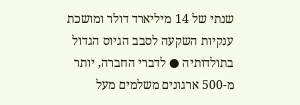שנתי של 14 מיליארד דולר ומושכת ענקיות השקעה לסבב הגיוס הגדול בתולדותיה ● לדברי החברה, יותר מ-500 ארגונים משלמים מעל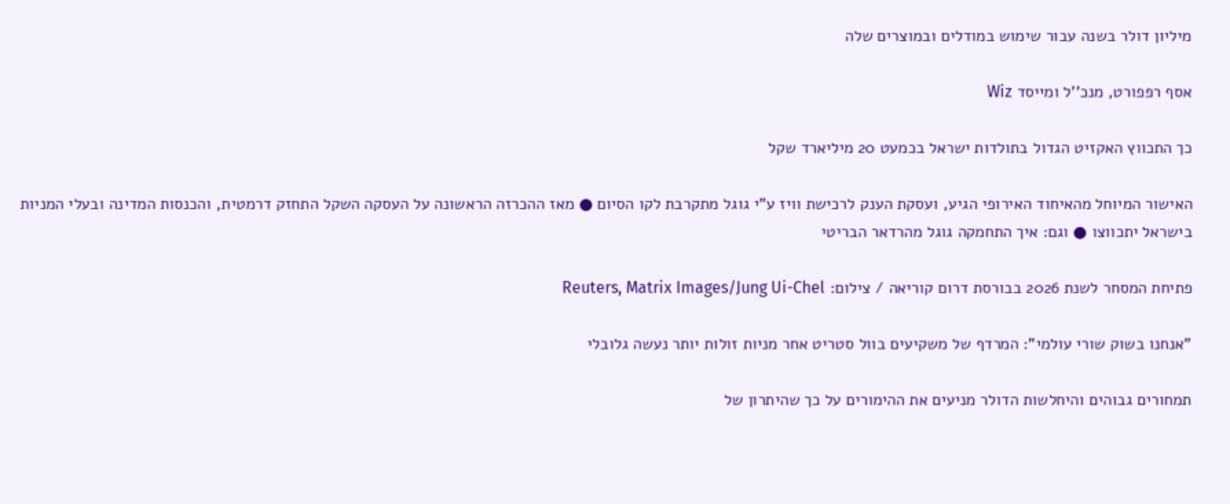מיליון דולר בשנה עבור שימוש במודלים ובמוצרים שלה

אסף רפפורט, מנכ''ל ומייסד Wiz

כך התכווץ האקזיט הגדול בתולדות ישראל בכמעט 20 מיליארד שקל

האישור המיוחל מהאיחוד האירופי הגיע, ועסקת הענק לרכישת וויז ע"י גוגל מתקרבת לקו הסיום ● מאז ההכרזה הראשונה על העסקה השקל התחזק דרמטית, והכנסות המדינה ובעלי המניות בישראל יתכווצו ● וגם: איך התחמקה גוגל מהרדאר הבריטי

פתיחת המסחר לשנת 2026 בבורסת דרום קוריאה / צילום: Reuters, Matrix Images/Jung Ui-Chel

"אנחנו בשוק שורי עולמי": המרדף של משקיעים בוול סטריט אחר מניות זולות יותר נעשה גלובלי

תמחורים גבוהים והיחלשות הדולר מניעים את ההימורים על כך שהיתרון של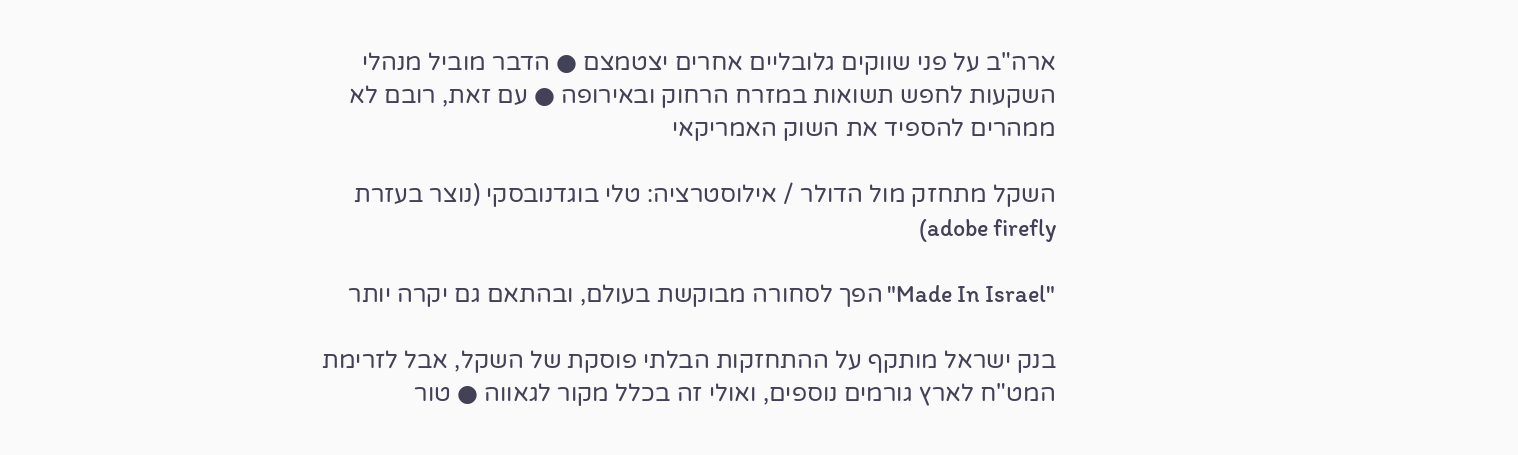ארה"ב על פני שווקים גלובליים אחרים יצטמצם ● הדבר מוביל מנהלי השקעות לחפש תשואות במזרח הרחוק ובאירופה ● עם זאת, רובם לא ממהרים להספיד את השוק האמריקאי

השקל מתחזק מול הדולר / אילוסטרציה: טלי בוגדנובסקי (נוצר בעזרת adobe firefly)

"Made In Israel" הפך לסחורה מבוקשת בעולם, ובהתאם גם יקרה יותר

בנק ישראל מותקף על ההתחזקות הבלתי פוסקת של השקל, אבל לזרימת המט"ח לארץ גורמים נוספים, ואולי זה בכלל מקור לגאווה ● טור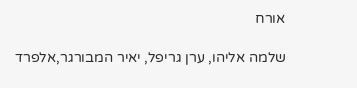אורח

שלמה אליהו, ערן גריפל, יאיר המבורגר,אלפרד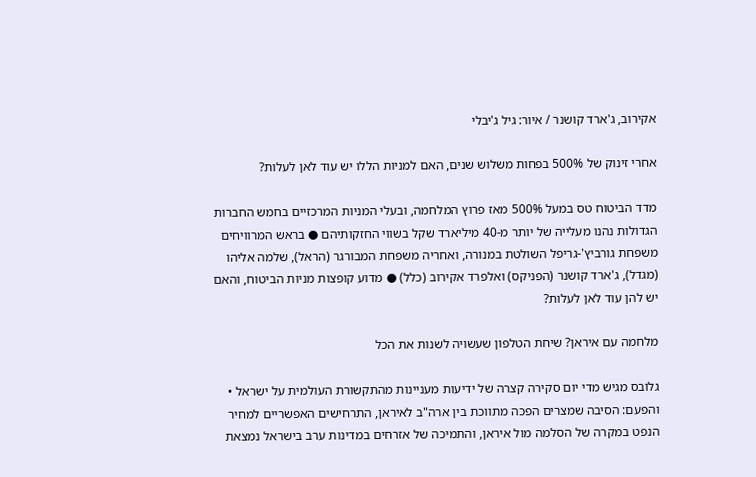אקירוב, ג'ארד קושנר / איור: גיל ג'יבלי

אחרי זינוק של 500% בפחות משלוש שנים, האם למניות הללו יש עוד לאן לעלות?

מדד הביטוח טס במעל 500% מאז פרוץ המלחמה, ובעלי המניות המרכזיים בחמש החברות הגדולות נהנו מעלייה של יותר מ-40 מיליארד שקל בשווי החזקותיהם ● בראש המרוויחים משפחת גורביץ'-גריפל השולטת במנורה, ואחריה משפחת המבורגר (הראל), שלמה אליהו (מגדל), ג'ארד קושנר (הפניקס) ואלפרד אקירוב (כלל) ● מדוע קופצות מניות הביטוח, והאם יש להן עוד לאן לעלות?

מלחמה עם איראן? שיחת הטלפון שעשויה לשנות את הכל

גלובס מגיש מדי יום סקירה קצרה של ידיעות מעניינות מהתקשורת העולמית על ישראל • והפעם: הסיבה שמצרים הפכה מתווכת בין ארה"ב לאיראן, התרחישים האפשריים למחיר הנפט במקרה של הסלמה מול איראן, והתמיכה של אזרחים במדינות ערב בישראל נמצאת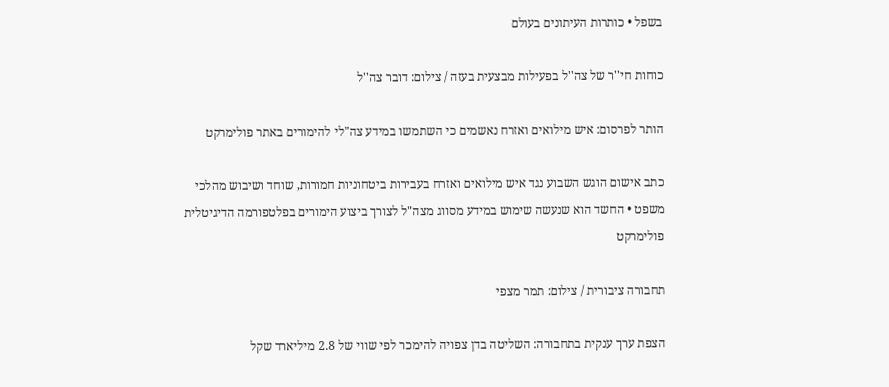בשפל • כותרות העיתונים בעולם

כוחות חי''ר של צה''ל בפעילות מבצעית בעזה / צילום: דובר צה''ל

הותר לפרסום: איש מילואים ואזרח נאשמים כי השתמשו במידע צה"לי להימורים באתר פולימרקט

כתב אישום הוגש השבוע נגד איש מילואים ואזרח בעבירות ביטחוניות חמורות, שוחד ושיבוש מהלכי משפט • החשד הוא שנעשה שימוש במידע מסווג מצה"ל לצורך ביצוע הימורים בפלטפורמה הדיגיטלית פולימרקט

תחבורה ציבורית / צילום: תמר מצפי

הצפת ערך ענקית בתחבורה: השליטה בדן צפויה להימכר לפי שווי של 2.8 מיליארד שקל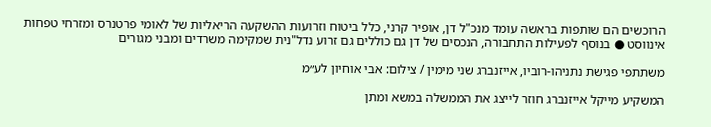הרוכשים הם שותפות בראשה עומד מנכ"ל דן, אופיר קרני, כלל ביטוח וזרועות ההשקעה הריאליות של לאומי פרטנרס ומזרחי טפחות אינווסט ● בנוסף לפעילות התחבורה, הנכסים של דן גם כוללים גם זרוע נדל"נית שמקימה משרדים ומבני מגורים

משתתפי פגישת נתניהו-רוביו, אייזנברג שני מימין / צילום: אבי אוחיון לע״מ

המשקיע מייקל אייזנברג חוזר לייצג את הממשלה במשא ומתן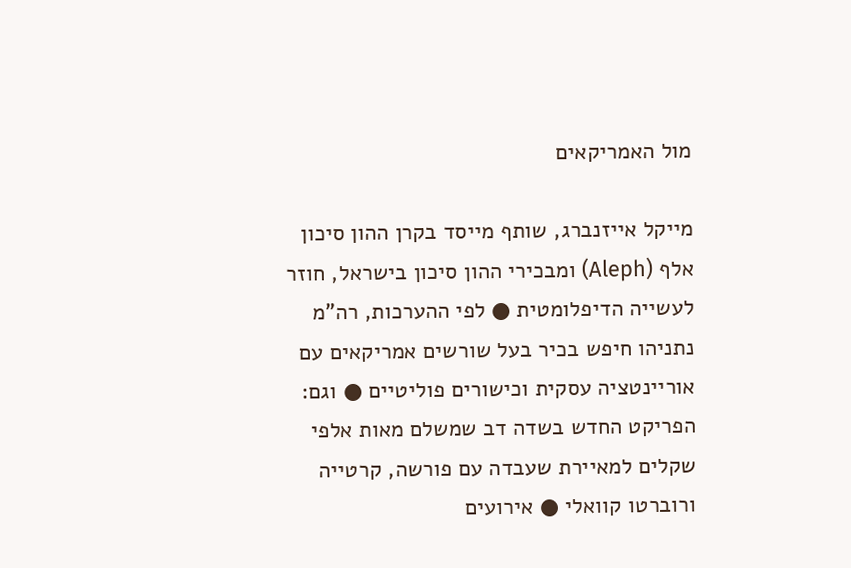מול האמריקאים

מייקל אייזנברג, שותף מייסד בקרן ההון סיכון אלף (Aleph) ומבכירי ההון סיכון בישראל, חוזר לעשייה הדיפלומטית ● לפי ההערכות, רה"מ נתניהו חיפש בכיר בעל שורשים אמריקאים עם אוריינטציה עסקית וכישורים פוליטיים ● וגם: הפריקט החדש בשדה דב שמשלם מאות אלפי שקלים למאיירת שעבדה עם פורשה, קרטייה ורוברטו קוואלי ● אירועים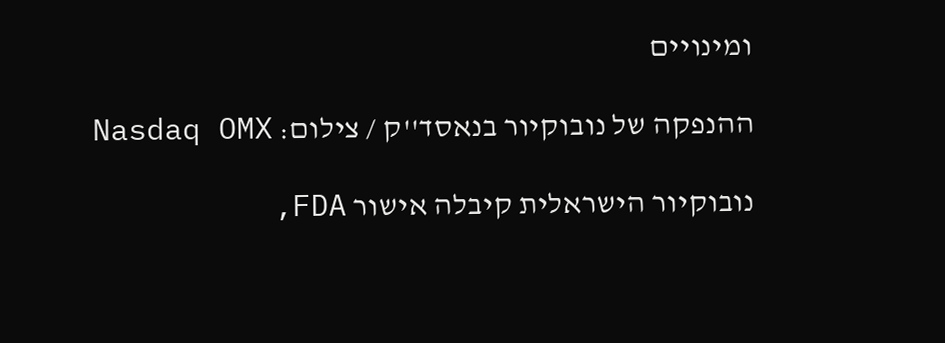ומינויים

ההנפקה של נובוקיור בנאסד''ק / צילום: Nasdaq OMX

נובוקיור הישראלית קיבלה אישור FDA,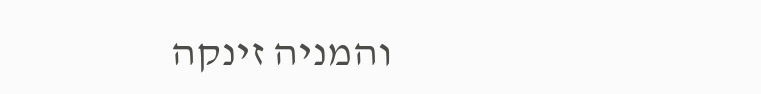והמניה זינקה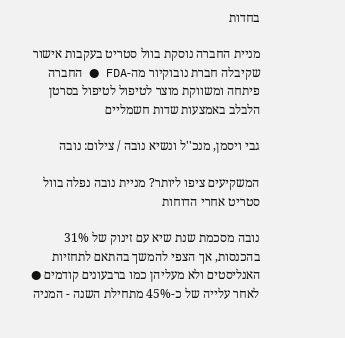בחדות

מניית החברה נוסקת בוול סטריט בעקבות אישור שקיבלה חברת נובוקיור מה-FDA ● החברה פיתחה ומשווקת מוצר לטיפול לטיפול בסרטן הלבלב באמצעות שדות חשמליים

גבי ויסמן, מנכ''ל ונשיא נובה / צילום: נובה

המשקיעים ציפו ליותר? מניית נובה נפלה בוול סטריט אחרי הדוחות

נובה מסכמת שנת שיא עם זינוק של 31% בהכנסות, אך הצפי להמשך בהתאם לתחזיות האנליסטים ולא מעליהן כמו ברבעונים קודמים ● לאחר עלייה של כ-45% מתחילת השנה - המניה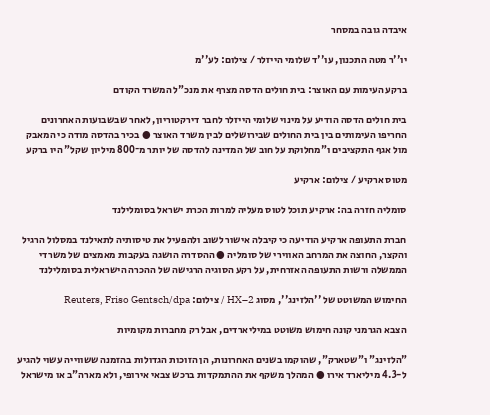איבדה גובה במסחר

יו''ר מטה התכנון, עו''ד שלומי הייזלר / צילום: לע''מ

ברקע העימות עם האוצר: בית חולים הדסה מצרף את מנכ"ל המשרד הקודם

בית חולים הדסה הודיע על מינוי שלומי הייזלר לחבר דירקטוריון, לאחר שבשבועות האחרונים החריפו העימותים בין בית החולים שבירושלים לבין משרד האוצר ● בכיר בהדסה מודה כי המאבק מול אגף התקציבים ו"מחלוקת על חוב של המדינה להדסה של יותר מ־800 מיליון שקל" היו ברקע

מטוס ארקיע / צילום: ארקיע

סומליה חזרה בה: ארקיע תוכל לטוס מעליה למרות הכרת ישראל בסומלילנד

חברת התעופה ארקיע הודיעה כי קיבלה אישור לשוב ולהפעיל את טיסותיה לתאילנד במסלול הרגיל והקצר, החוצה את המרחב האווירי של סומליה ● ההסדרה הושגה בעקבות מאמצים של משרדי הממשלה ורשות התעופה האזרחית, על רקע הסוגיה הרגישה של ההכרה הישראלית בסומלילנד

החימוש המשוטט של ''הלזינג'', מסוג HX–2 / צילום: Reuters, Friso Gentsch/dpa

הצבא הגרמני קונה חימוש משוטט במיליארדים, אבל רק מחברות מקומיות

"הלזינג" ו"שטארק", שהוקמו בשנים האחרונות, הן הזוכות הגדולות בהזמנה ששווייה עשוי להגיע ל-4.3 מיליארד אירו ● המהלך משקף את ההתמקדות ברכש צבאי אירופי, ולא מארה"ב או מישראל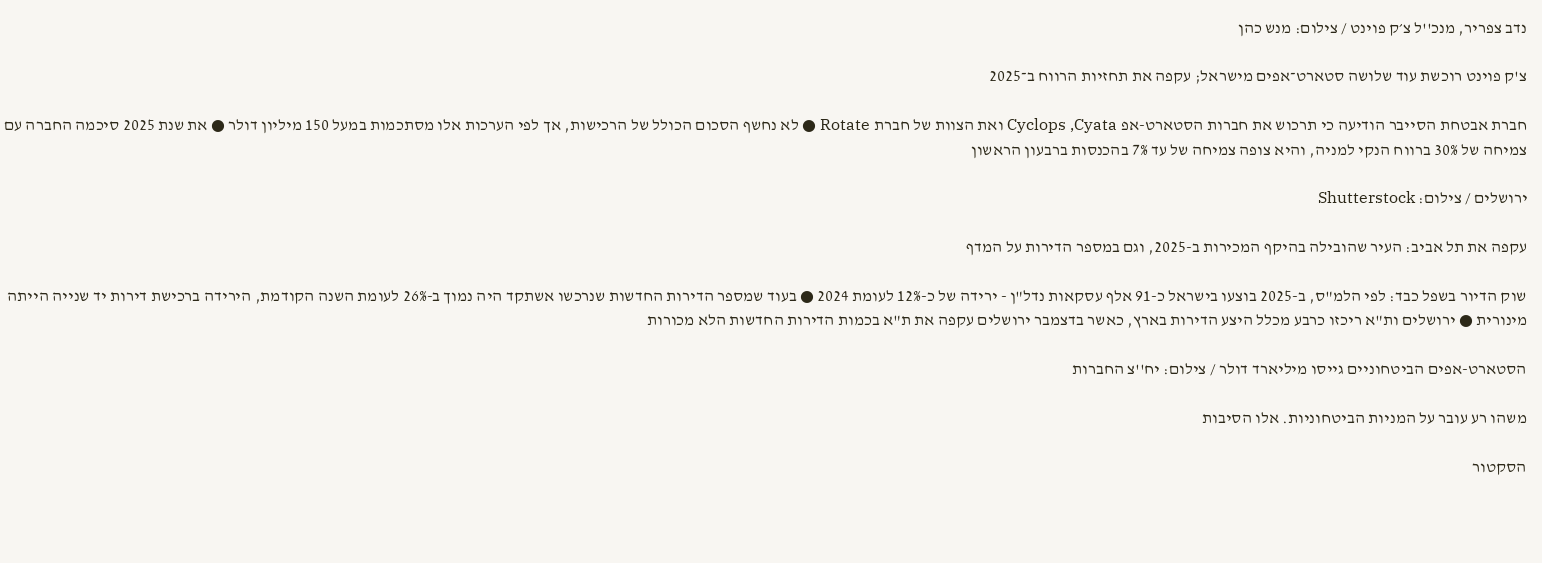נדב צפריר, מנכ''ל צ׳ק פוינט / צילום: מנש כהן

צ'ק פוינט רוכשת עוד שלושה סטארט־אפים מישראל; עקפה את תחזיות הרווח ב־2025

חברת אבטחת הסייבר הודיעה כי תרכוש את חברות הסטארט-אפ Cyclops ,Cyata ואת הצוות של חברת Rotate ● לא נחשף הסכום הכולל של הרכישות, אך לפי הערכות אלו מסתכמות במעל 150 מיליון דולר ● את שנת 2025 סיכמה החברה עם צמיחה של 30% ברווח הנקי למניה, והיא צופה צמיחה של עד 7% בהכנסות ברבעון הראשון

ירושלים / צילום: Shutterstock

עקפה את תל אביב: העיר שהובילה בהיקף המכירות ב-2025, וגם במספר הדירות על המדף

שוק הדיור בשפל כבד: לפי הלמ"ס, ב-2025 בוצעו בישראל כ-91 אלף עסקאות נדל"ן - ירידה של כ-12% לעומת 2024 ● בעוד שמספר הדירות החדשות שנרכשו אשתקד היה נמוך ב-26% לעומת השנה הקודמת, הירידה ברכישת דירות יד שנייה הייתה מינורית ● ירושלים ות"א ריכזו כרבע מכלל היצע הדירות בארץ, כאשר בדצמבר ירושלים עקפה את ת"א בכמות הדירות החדשות הלא מכורות

הסטארט-אפים הביטחוניים גייסו מיליארד דולר / צילום: יח''צ החברות

משהו רע עובר על המניות הביטחוניות. אלו הסיבות

הסקטור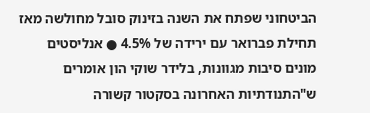הביטחוני שפתח את השנה בזינוק סובל מחולשה מאז תחילת פברואר עם ירידה של 4.5% ● אנליסטים מונים סיבות מגוונות, בלידר שוקי הון אומרים ש"התנודתיות האחרונה בסקטור קשורה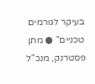בעיקר לגורמים טכניים" ● מתן פסטרנק, מנכ"ל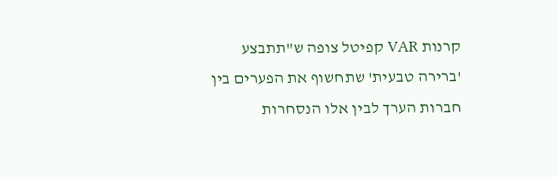קרנות VAR קפיטל צופה ש"תתבצע 'ברירה טבעית' שתחשוף את הפערים בין חברות הערך לבין אלו הנסחרות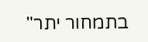בתמחור יתר"